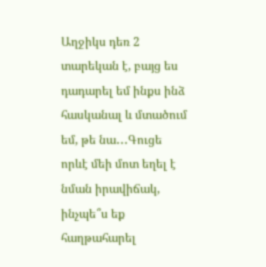Աղջիկս դեռ 2 տարեկան է, բայց ես դադարել եմ ինքս ինձ հասկանալ և մտածում եմ, թե նա․․․Գուցե որևէ մեի մոտ եղել է նման իրավիճակ, ինչպե՞ս եք հաղթահարել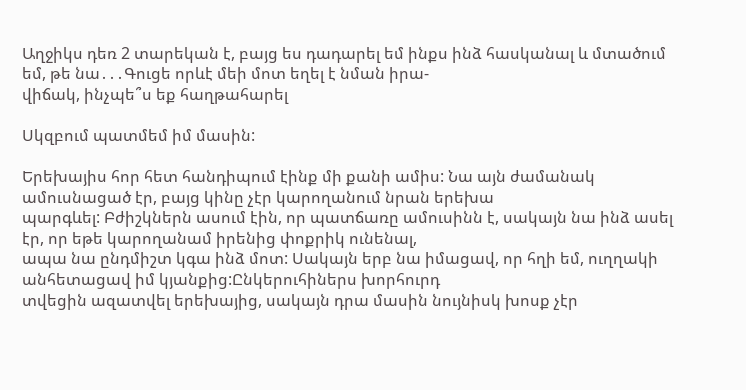Աղջիկս դեռ 2 տարեկան է, բայց ես դադարել եմ ինքս ինձ հասկանալ և մտածում եմ, թե նա․․․Գուցե որևէ մեի մոտ եղել է նման իրա-
վիճակ, ինչպե՞ս եք հաղթահարել

Սկզբում պատմեմ իմ մասին:

Երեխայիս հոր հետ հանդիպում էինք մի քանի ամիս: Նա այն ժամանակ ամուսնացած էր, բայց կինը չէր կարողանում նրան երեխա
պարգևել: Բժիշկներն ասում էին, որ պատճառը ամուսինն է, սակայն նա ինձ ասել էր, որ եթե կարողանամ իրենից փոքրիկ ունենալ,
ապա նա ընդմիշտ կգա ինձ մոտ: Սակայն երբ նա իմացավ, որ հղի եմ, ուղղակի անհետացավ իմ կյանքից:Ընկերուհիներս խորհուրդ
տվեցին ազատվել երեխայից, սակայն դրա մասին նույնիսկ խոսք չէր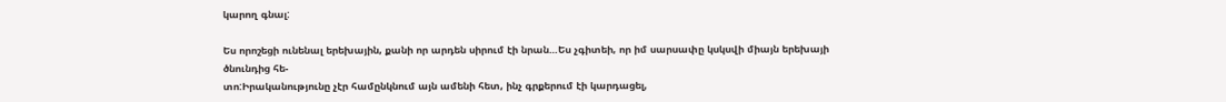կարող գնալ:

Ես որոշեցի ունենալ երեխային, քանի որ արդեն սիրում էի նրան…Ես չգիտեի, որ իմ սարսափը կսկսվի միայն երեխայի ծնունդից հե-
տո:Իրականությունը չէր համընկնում այն ամենի հետ, ինչ գրքերում էի կարդացել,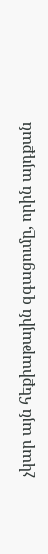չկար այն հեքիաթային զգացումը, որին այդքան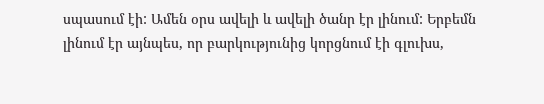սպասում էի: Ամեն օրս ավելի և ավելի ծանր էր լինում: Երբեմն լինում էր այնպես, որ բարկությունից կորցնում էի գլուխս,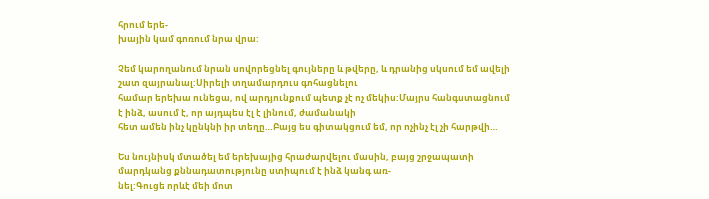հրում երե-
խային կամ գոռում նրա վրա:

Չեմ կարողանում նրան սովորեցնել գույները և թվերը, և դրանից սկսում եմ ավելի շատ զայրանալ:Սիրելի տղամարդուս գոհացնելու
համար երեխա ունեցա, ով արդյունքում պետք չէ ոչ մեկիս:Մայրս հանգստացնում է ինձ, ասում է, որ այդպես էլ է լինում, ժամանակի
հետ ամեն ինչ կընկնի իր տեղը…Բայց ես գիտակցում եմ, որ ոչինչ էլ չի հարթվի…

Ես նույնիսկ մտածել եմ երեխայից հրաժարվելու մասին, բայց շրջապատի մարդկանց քննադատությունը ստիպում է ինձ կանգ առ-
նել:Գուցե որևէ մեի մոտ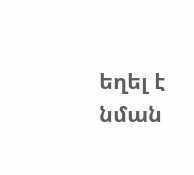եղել է նման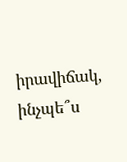իրավիճակ, ինչպե՞ս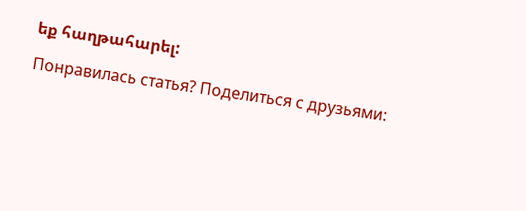եք հաղթահարել:

Понравилась статья? Поделиться с друзьями: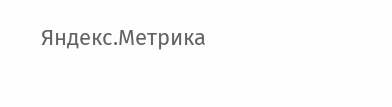Яндекс.Метрика